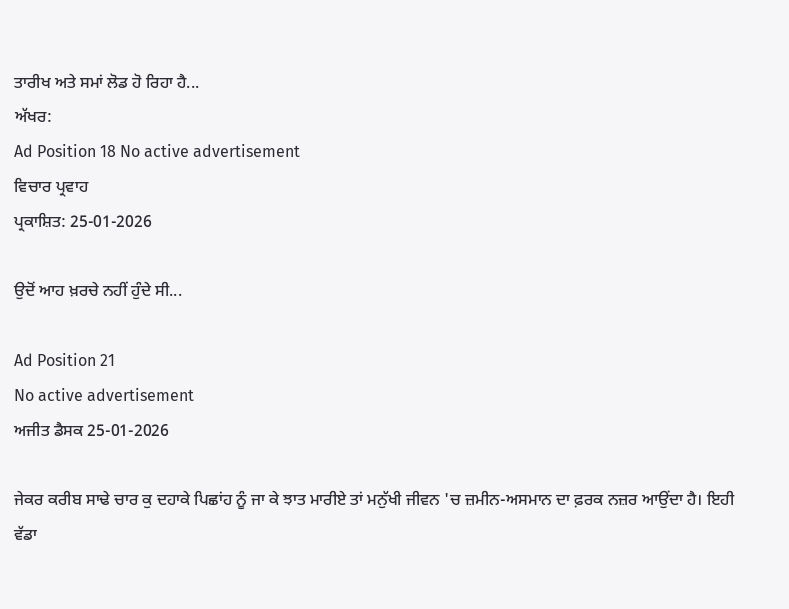ਤਾਰੀਖ ਅਤੇ ਸਮਾਂ ਲੋਡ ਹੋ ਰਿਹਾ ਹੈ...
ਅੱਖਰ:
Ad Position 18 No active advertisement
ਵਿਚਾਰ ਪ੍ਰਵਾਹ
ਪ੍ਰਕਾਸ਼ਿਤ: 25-01-2026

ਉਦੋਂ ਆਹ ਖ਼ਰਚੇ ਨਹੀਂ ਹੁੰਦੇ ਸੀ...

Ad Position 21
No active advertisement
ਅਜੀਤ ਡੈਸਕ 25-01-2026

ਜੇਕਰ ਕਰੀਬ ਸਾਢੇ ਚਾਰ ਕੁ ਦਹਾਕੇ ਪਿਛਾਂਹ ਨੂੰ ਜਾ ਕੇ ਝਾਤ ਮਾਰੀਏ ਤਾਂ ਮਨੁੱਖੀ ਜੀਵਨ 'ਚ ਜ਼ਮੀਨ-ਅਸਮਾਨ ਦਾ ਫ਼ਰਕ ਨਜ਼ਰ ਆਉਂਦਾ ਹੈ। ਇਹੀ ਵੱਡਾ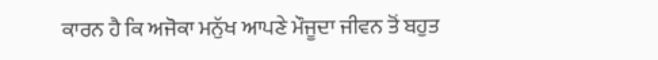ਕਾਰਨ ਹੈ ਕਿ ਅਜੋਕਾ ਮਨੁੱਖ ਆਪਣੇ ਮੌਜੂਦਾ ਜੀਵਨ ਤੋਂ ਬਹੁਤ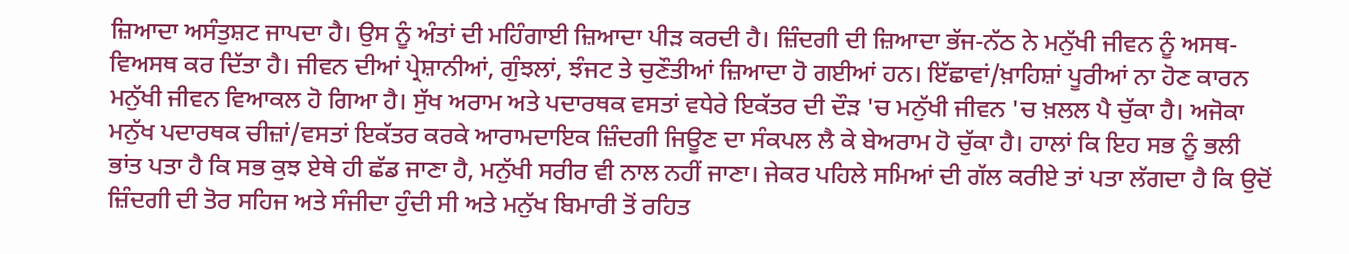ਜ਼ਿਆਦਾ ਅਸੰਤੁਸ਼ਟ ਜਾਪਦਾ ਹੈ। ਉਸ ਨੂੰ ਅੰਤਾਂ ਦੀ ਮਹਿੰਗਾਈ ਜ਼ਿਆਦਾ ਪੀੜ ਕਰਦੀ ਹੈ। ਜ਼ਿੰਦਗੀ ਦੀ ਜ਼ਿਆਦਾ ਭੱਜ-ਨੱਠ ਨੇ ਮਨੁੱਖੀ ਜੀਵਨ ਨੂੰ ਅਸਥ-ਵਿਅਸਥ ਕਰ ਦਿੱਤਾ ਹੈ। ਜੀਵਨ ਦੀਆਂ ਪ੍ਰੇਸ਼ਾਨੀਆਂ, ਗੁੰਝਲਾਂ, ਝੰਜਟ ਤੇ ਚੁਣੌਤੀਆਂ ਜ਼ਿਆਦਾ ਹੋ ਗਈਆਂ ਹਨ। ਇੱਛਾਵਾਂ/ਖ਼ਾਹਿਸ਼ਾਂ ਪੂਰੀਆਂ ਨਾ ਹੋਣ ਕਾਰਨ ਮਨੁੱਖੀ ਜੀਵਨ ਵਿਆਕਲ ਹੋ ਗਿਆ ਹੈ। ਸੁੱਖ ਅਰਾਮ ਅਤੇ ਪਦਾਰਥਕ ਵਸਤਾਂ ਵਧੇਰੇ ਇਕੱਤਰ ਦੀ ਦੌੜ 'ਚ ਮਨੁੱਖੀ ਜੀਵਨ 'ਚ ਖ਼ਲਲ ਪੈ ਚੁੱਕਾ ਹੈ। ਅਜੋਕਾ ਮਨੁੱਖ ਪਦਾਰਥਕ ਚੀਜ਼ਾਂ/ਵਸਤਾਂ ਇਕੱਤਰ ਕਰਕੇ ਆਰਾਮਦਾਇਕ ਜ਼ਿੰਦਗੀ ਜਿਊਣ ਦਾ ਸੰਕਪਲ ਲੈ ਕੇ ਬੇਅਰਾਮ ਹੋ ਚੁੱਕਾ ਹੈ। ਹਾਲਾਂ ਕਿ ਇਹ ਸਭ ਨੂੰ ਭਲੀ ਭਾਂਤ ਪਤਾ ਹੈ ਕਿ ਸਭ ਕੁਝ ਏਥੇ ਹੀ ਛੱਡ ਜਾਣਾ ਹੈ, ਮਨੁੱਖੀ ਸਰੀਰ ਵੀ ਨਾਲ ਨਹੀਂ ਜਾਣਾ। ਜੇਕਰ ਪਹਿਲੇ ਸਮਿਆਂ ਦੀ ਗੱਲ ਕਰੀਏ ਤਾਂ ਪਤਾ ਲੱਗਦਾ ਹੈ ਕਿ ਉਦੋਂ ਜ਼ਿੰਦਗੀ ਦੀ ਤੋਰ ਸਹਿਜ ਅਤੇ ਸੰਜੀਦਾ ਹੁੰਦੀ ਸੀ ਅਤੇ ਮਨੁੱਖ ਬਿਮਾਰੀ ਤੋਂ ਰਹਿਤ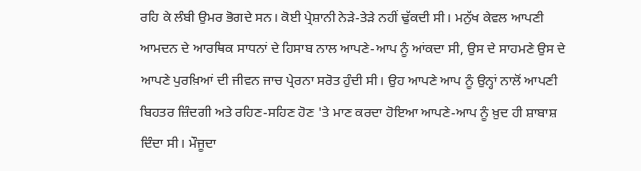ਰਹਿ ਕੇ ਲੰਬੀ ਉਮਰ ਭੋਗਦੇ ਸਨ। ਕੋਈ ਪ੍ਰੇਸ਼ਾਨੀ ਨੇੜੇ-ਤੇੜੇ ਨਹੀਂ ਢੁੱਕਦੀ ਸੀ। ਮਨੁੱਖ ਕੇਵਲ ਆਪਣੀ ਆਮਦਨ ਦੇ ਆਰਥਿਕ ਸਾਧਨਾਂ ਦੇ ਹਿਸਾਬ ਨਾਲ ਆਪਣੇ-ਆਪ ਨੂੰ ਆਂਕਦਾ ਸੀ, ਉਸ ਦੇ ਸਾਹਮਣੇ ਉਸ ਦੇ ਆਪਣੇ ਪੁਰਖ਼ਿਆਂ ਦੀ ਜੀਵਨ ਜਾਚ ਪ੍ਰੇਰਨਾ ਸਰੋਤ ਹੁੰਦੀ ਸੀ। ਉਹ ਆਪਣੇ ਆਪ ਨੂੰ ਉਨ੍ਹਾਂ ਨਾਲੋਂ ਆਪਣੀ ਬਿਹਤਰ ਜ਼ਿੰਦਗੀ ਅਤੇ ਰਹਿਣ-ਸਹਿਣ ਹੋਣ 'ਤੇ ਮਾਣ ਕਰਦਾ ਹੋਇਆ ਆਪਣੇ-ਆਪ ਨੂੰ ਖ਼ੁਦ ਹੀ ਸ਼ਾਬਾਸ਼ ਦਿੰਦਾ ਸੀ। ਮੌਜੂਦਾ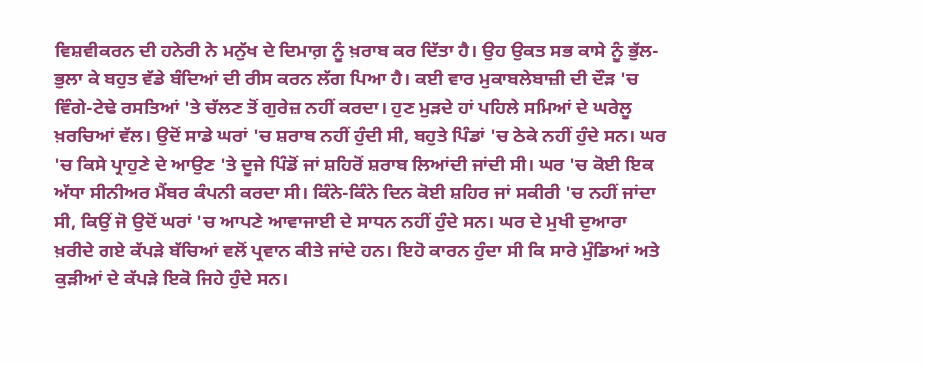ਵਿਸ਼ਵੀਕਰਨ ਦੀ ਹਨੇਰੀ ਨੇ ਮਨੁੱਖ ਦੇ ਦਿਮਾਗ਼ ਨੂੰ ਖ਼ਰਾਬ ਕਰ ਦਿੱਤਾ ਹੈ। ਉਹ ਉਕਤ ਸਭ ਕਾਸੇ ਨੂੰ ਭੁੱਲ-ਭੁਲਾ ਕੇ ਬਹੁਤ ਵੱਡੇ ਬੰਦਿਆਂ ਦੀ ਰੀਸ ਕਰਨ ਲੱਗ ਪਿਆ ਹੈ। ਕਈ ਵਾਰ ਮੁਕਾਬਲੇਬਾਜ਼ੀ ਦੀ ਦੌੜ 'ਚ ਵਿੰਗੇ-ਟੇਢੇ ਰਸਤਿਆਂ 'ਤੇ ਚੱਲਣ ਤੋਂ ਗੁਰੇਜ਼ ਨਹੀਂ ਕਰਦਾ। ਹੁਣ ਮੁੜਦੇ ਹਾਂ ਪਹਿਲੇ ਸਮਿਆਂ ਦੇ ਘਰੇਲੂ ਖ਼ਰਚਿਆਂ ਵੱਲ। ਉਦੋਂ ਸਾਡੇ ਘਰਾਂ 'ਚ ਸ਼ਰਾਬ ਨਹੀਂ ਹੁੰਦੀ ਸੀ, ਬਹੁਤੇ ਪਿੰਡਾਂ 'ਚ ਠੇਕੇ ਨਹੀਂ ਹੁੰਦੇ ਸਨ। ਘਰ 'ਚ ਕਿਸੇ ਪ੍ਰਾਹੁਣੇ ਦੇ ਆਉਣ 'ਤੇ ਦੂਜੇ ਪਿੰਡੋਂ ਜਾਂ ਸ਼ਹਿਰੋਂ ਸ਼ਰਾਬ ਲਿਆਂਦੀ ਜਾਂਦੀ ਸੀ। ਘਰ 'ਚ ਕੋਈ ਇਕ ਅੱਧਾ ਸੀਨੀਅਰ ਮੈਂਬਰ ਕੰਪਨੀ ਕਰਦਾ ਸੀ। ਕਿੰਨੇ-ਕਿੰਨੇ ਦਿਨ ਕੋਈ ਸ਼ਹਿਰ ਜਾਂ ਸਕੀਰੀ 'ਚ ਨਹੀਂ ਜਾਂਦਾ ਸੀ, ਕਿਉਂ ਜੋ ਉਦੋਂ ਘਰਾਂ 'ਚ ਆਪਣੇ ਆਵਾਜਾਈ ਦੇ ਸਾਧਨ ਨਹੀਂ ਹੁੰਦੇ ਸਨ। ਘਰ ਦੇ ਮੁਖੀ ਦੁਆਰਾ ਖ਼ਰੀਦੇ ਗਏ ਕੱਪੜੇ ਬੱਚਿਆਂ ਵਲੋਂ ਪ੍ਰਵਾਨ ਕੀਤੇ ਜਾਂਦੇ ਹਨ। ਇਹੋ ਕਾਰਨ ਹੁੰਦਾ ਸੀ ਕਿ ਸਾਰੇ ਮੁੰਡਿਆਂ ਅਤੇ ਕੁੜੀਆਂ ਦੇ ਕੱਪੜੇ ਇਕੋ ਜਿਹੇ ਹੁੰਦੇ ਸਨ।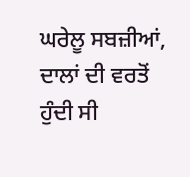ਘਰੇਲੂ ਸਬਜ਼ੀਆਂ, ਦਾਲਾਂ ਦੀ ਵਰਤੋਂ ਹੁੰਦੀ ਸੀ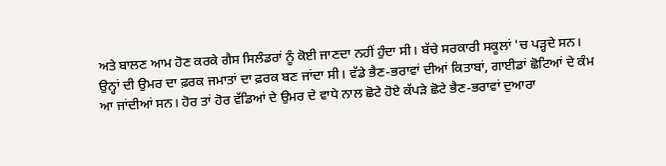ਅਤੇ ਬਾਲਣ ਆਮ ਹੋਣ ਕਰਕੇ ਗੈਸ ਸਿਲੰਡਰਾਂ ਨੂੰ ਕੋਈ ਜਾਣਦਾ ਨਹੀਂ ਹੁੰਦਾ ਸੀ। ਬੱਚੇ ਸਰਕਾਰੀ ਸਕੂਲਾਂ 'ਚ ਪੜ੍ਹਦੇ ਸਨ। ਉਨ੍ਹਾਂ ਦੀ ਉਮਰ ਦਾ ਫ਼ਰਕ ਜਮਾਤਾਂ ਦਾ ਫ਼ਰਕ ਬਣ ਜਾਂਦਾ ਸੀ। ਵੱਡੇ ਭੈਣ-ਭਰਾਵਾਂ ਦੀਆਂ ਕਿਤਾਬਾਂ, ਗਾਈਡਾਂ ਛੋਟਿਆਂ ਦੇ ਕੰਮ ਆ ਜਾਂਦੀਆਂ ਸਨ। ਹੋਰ ਤਾਂ ਹੋਰ ਵੱਡਿਆਂ ਦੇ ਉਮਰ ਦੇ ਵਾਧੇ ਨਾਲ ਛੋਟੇ ਹੋਏ ਕੱਪੜੇ ਛੋਟੇ ਭੈਣ-ਭਰਾਵਾਂ ਦੁਆਰਾ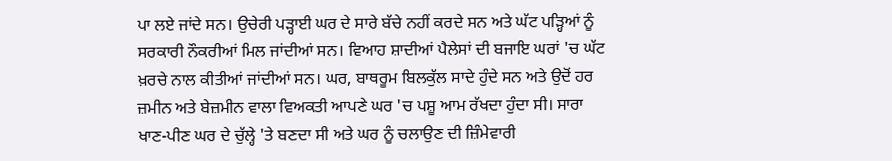ਪਾ ਲਏ ਜਾਂਦੇ ਸਨ। ਉਚੇਰੀ ਪੜ੍ਹਾਈ ਘਰ ਦੇ ਸਾਰੇ ਬੱਚੇ ਨਹੀਂ ਕਰਦੇ ਸਨ ਅਤੇ ਘੱਟ ਪੜ੍ਹਿਆਂ ਨੂੰ ਸਰਕਾਰੀ ਨੌਕਰੀਆਂ ਮਿਲ ਜਾਂਦੀਆਂ ਸਨ। ਵਿਆਹ ਸ਼ਾਦੀਆਂ ਪੈਲੇਸਾਂ ਦੀ ਬਜਾਇ ਘਰਾਂ 'ਚ ਘੱਟ ਖ਼ਰਚੇ ਨਾਲ ਕੀਤੀਆਂ ਜਾਂਦੀਆਂ ਸਨ। ਘਰ, ਬਾਥਰੂਮ ਬਿਲਕੁੱਲ ਸਾਦੇ ਹੁੰਦੇ ਸਨ ਅਤੇ ਉਦੋਂ ਹਰ ਜ਼ਮੀਨ ਅਤੇ ਬੇਜ਼ਮੀਨ ਵਾਲਾ ਵਿਅਕਤੀ ਆਪਣੇ ਘਰ 'ਚ ਪਸ਼ੂ ਆਮ ਰੱਖਦਾ ਹੁੰਦਾ ਸੀ। ਸਾਰਾ ਖਾਣ-ਪੀਣ ਘਰ ਦੇ ਚੁੱਲ੍ਹੇ 'ਤੇ ਬਣਦਾ ਸੀ ਅਤੇ ਘਰ ਨੂੰ ਚਲਾਉਣ ਦੀ ਜ਼ਿੰਮੇਵਾਰੀ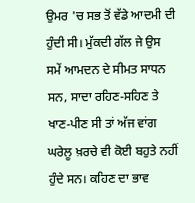ਉਮਰ 'ਚ ਸਭ ਤੋਂ ਵੱਡੇ ਆਦਮੀ ਦੀ ਹੁੰਦੀ ਸੀ। ਮੁੱਕਦੀ ਗੱਲ ਜੇ ਉਸ ਸਮੇਂ ਆਮਦਨ ਦੇ ਸੀਮਤ ਸਾਧਨ ਸਨ, ਸਾਦਾ ਰਹਿਣ-ਸਹਿਣ ਤੇ ਖਾਣ-ਪੀਣ ਸੀ ਤਾਂ ਅੱਜ ਵਾਂਗ ਘਰੇਲੂ ਖ਼ਰਚੇ ਵੀ ਕੋਈ ਬਹੁਤੇ ਨਹੀਂ ਹੁੰਦੇ ਸਨ। ਕਹਿਣ ਦਾ ਭਾਵ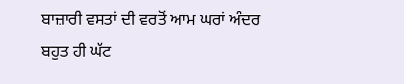ਬਾਜ਼ਾਰੀ ਵਸਤਾਂ ਦੀ ਵਰਤੋਂ ਆਮ ਘਰਾਂ ਅੰਦਰ ਬਹੁਤ ਹੀ ਘੱਟ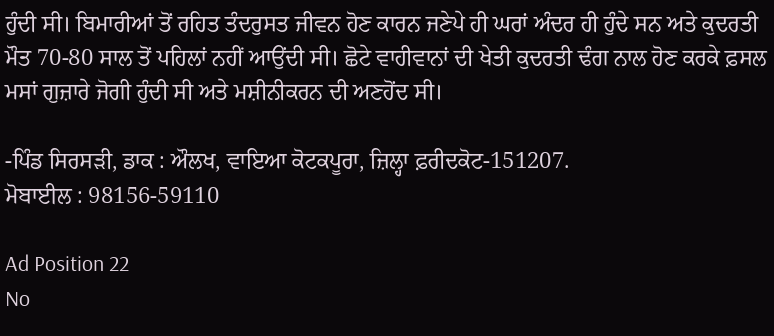ਹੁੰਦੀ ਸੀ। ਬਿਮਾਰੀਆਂ ਤੋਂ ਰਹਿਤ ਤੰਦਰੁਸਤ ਜੀਵਨ ਹੋਣ ਕਾਰਨ ਜਣੇਪੇ ਹੀ ਘਰਾਂ ਅੰਦਰ ਹੀ ਹੁੰਦੇ ਸਨ ਅਤੇ ਕੁਦਰਤੀ ਮੌਤ 70-80 ਸਾਲ ਤੋਂ ਪਹਿਲਾਂ ਨਹੀਂ ਆਉਂਦੀ ਸੀ। ਛੋਟੇ ਵਾਹੀਵਾਨਾਂ ਦੀ ਖੇਤੀ ਕੁਦਰਤੀ ਢੰਗ ਨਾਲ ਹੋਣ ਕਰਕੇ ਫ਼ਸਲ ਮਸਾਂ ਗੁਜ਼ਾਰੇ ਜੋਗੀ ਹੁੰਦੀ ਸੀ ਅਤੇ ਮਸ਼ੀਨੀਕਰਨ ਦੀ ਅਣਹੋਂਦ ਸੀ।

-ਪਿੰਡ ਸਿਰਸੜੀ, ਡਾਕ : ਔਲਖ, ਵਾਇਆ ਕੋਟਕਪੂਰਾ, ਜ਼ਿਲ੍ਹਾ ਫ਼ਰੀਦਕੋਟ-151207.
ਮੋਬਾਈਲ : 98156-59110

Ad Position 22
No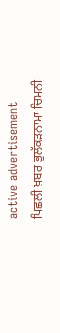active advertisement
ਪਿਛਲੀ ਖ਼ਬਰ ਭੁਲੱਕੜਨਾਮਾ ਚਿਮਨੀ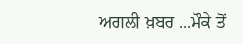ਅਗਲੀ ਖ਼ਬਰ ...ਮੌਕੇ ਤੋਂ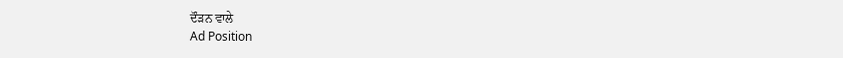ਦੌੜਨ ਵਾਲੇ
Ad Position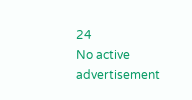24
No active advertisement